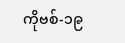ကိုဗစ်-၁၉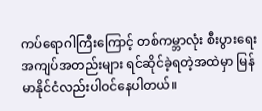ကပ်ရောဂါကြီးကြောင့် တစ်ကမ္ဘာလုံး စီးပွားရေးအကျပ်အတည်းများ ရင်ဆိုင်ခဲ့ရတဲ့အထဲမှာ မြန်မာနိုင်ငံလည်းပါဝင်နေပါတယ်။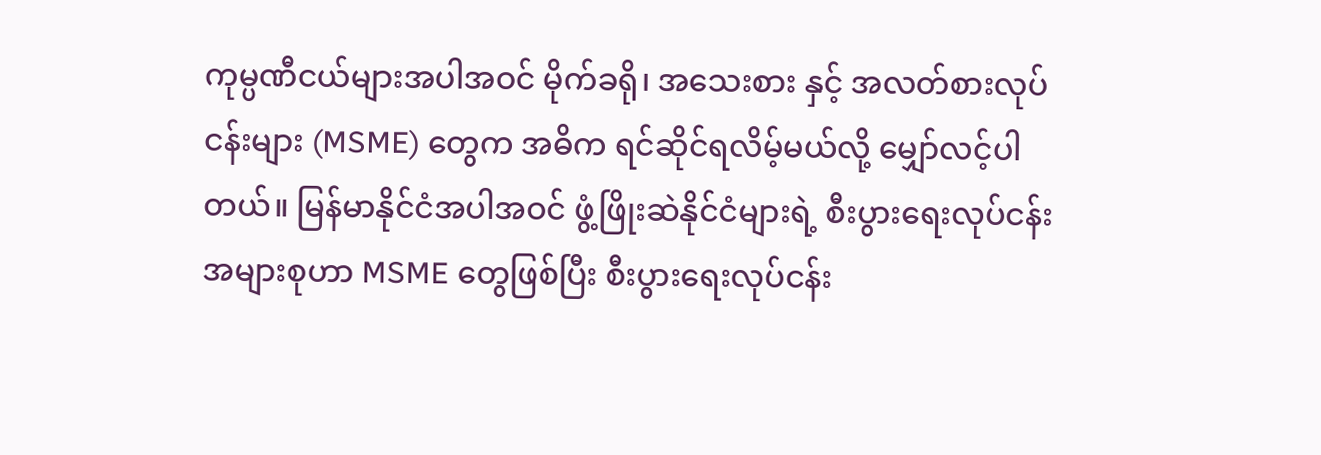ကုမ္ပဏီငယ်များအပါအဝင် မိုက်ခရို၊ အသေးစား နှင့် အလတ်စားလုပ်ငန်းများ (MSME) တွေက အဓိက ရင်ဆိုင်ရလိမ့်မယ်လို့ မျှော်လင့်ပါတယ်။ မြန်မာနိုင်ငံအပါအဝင် ဖွံ့ဖြိုးဆဲနိုင်ငံများရဲ့ စီးပွားရေးလုပ်ငန်းအများစုဟာ MSME တွေဖြစ်ပြီး စီးပွားရေးလုပ်ငန်း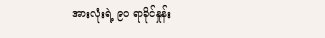အားလုံးရဲ့ ၉၀ ရာခိုင်နှုန်း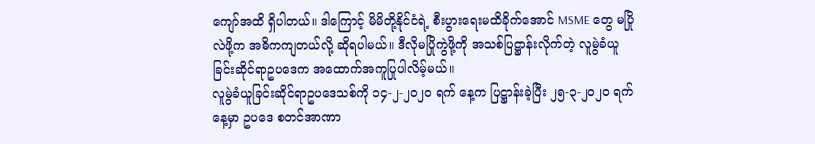ကျော်အထိ ရှိပါတယ်။ ဒါကြောင့် မိမိတို့နိုင်ငံရဲ့ စီးပွားရေးမထိခိုက်အောင် MSME တွေ မပြိုလဲဖို့က အဓိကကျတယ်လို့ ဆိုရပါမယ်။ ဒီလိုမပြိုကွဲဖို့ကို အသစ်ပြဋ္ဌာန်းလိုက်တဲ့ လူမွဲခံယူခြင်းဆိုင်ရာဥပဒေက အထောက်အကူပြုပါလိမ့်မယ်။
လူမွဲခံယူခြင်းဆိုင်ရာဥပဒေသစ်ကို ၁၄-၂-၂၀၂၀ ရက် နေ့က ပြဋ္ဌာန်းခဲ့ပြီး ၂၅-၃-၂၀၂၀ ရက်နေ့မှာ ဥပဒေ စတင်အာဏာ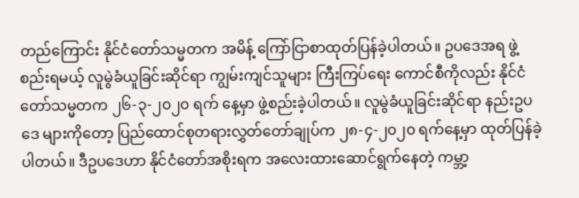တည်ကြောင်း နိုင်ငံတော်သမ္မတက အမိန့် ကြော်ငြာစာထုတ်ပြန်ခဲ့ပါတယ်။ ဥပဒေအရ ဖွဲ့စည်းရမယ့် လူမွဲခံယူခြင်းဆိုင်ရာ ကျွမ်းကျင်သူများ ကြီးကြပ်ရေး ကောင်စီကိုလည်း နိုင်ငံတော်သမ္မတက ၂၆-၃-၂၀၂၀ ရက် နေ့မှာ ဖွဲ့စည်းခဲ့ပါတယ်။ လူမွဲခံယူခြင်းဆိုင်ရာ နည်းဥပဒေ များကိုတော့ ပြည်ထောင်စုတရားလွှတ်တော်ချုပ်က ၂၈-၄-၂၀၂၀ ရက်နေ့မှာ ထုတ်ပြန်ခဲ့ပါတယ်။ ဒီဥပဒေဟာ နိုင်ငံတော်အစိုးရက အလေးထားဆောင်ရွက်နေတဲ့ ကမ္ဘာ့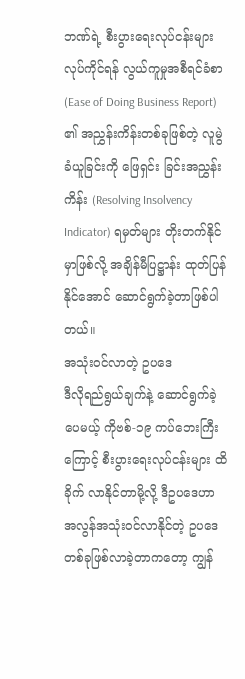ဘဏ်ရဲ့ စီးပွားရေးလုပ်ငန်းများ လုပ်ကိုင်ရန် လွယ်ကူမှုအစီရင်ခံစာ (Ease of Doing Business Report) ၏ အညွှန်းကိန်းတစ်ခုဖြစ်တဲ့ လူမွဲခံယူခြင်းကို ဖြေရှင်း ခြင်းအညွှန်းကိန်း (Resolving Insolvency Indicator) ရမှတ်များ တိုးတက်နိုင်မှာဖြစ်လို့ အချိန်မီပြဋ္ဌာန်း ထုတ်ပြန်နိုင်အောင် ဆောင်ရွက်ခဲ့တာဖြစ်ပါတယ်။
အသုံးဝင်လာတဲ့ ဥပဒေ
ဒီလိုရည်ရွယ်ချက်နဲ့ ဆောင်ရွက်ခဲ့ပေမယ့် ကိုဗစ်-၁၉ ကပ်ဘေးကြီးကြောင့် စီးပွားရေးလုပ်ငန်းများ ထိခိုက် လာနိုင်တာမို့လို့ ဒီဥပဒေဟာ အလွန်အသုံးဝင်လာနိုင်တဲ့ ဥပဒေတစ်ခုဖြစ်လာခဲ့တာကတော့ ကျွန်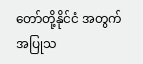တော်တို့နိုင်ငံ အတွက် အပြုသ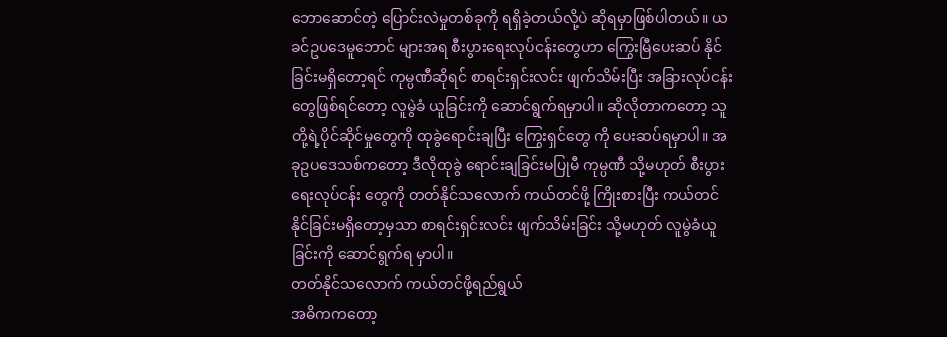ဘောဆောင်တဲ့ ပြောင်းလဲမှုတစ်ခုကို ရရှိခဲ့တယ်လို့ပဲ ဆိုရမှာဖြစ်ပါတယ်။ ယခင်ဥပဒေမူဘောင် များအရ စီးပွားရေးလုပ်ငန်းတွေဟာ ကြွေးမြီပေးဆပ် နိုင်ခြင်းမရှိတော့ရင် ကုမ္ပဏီဆိုရင် စာရင်းရှင်းလင်း ဖျက်သိမ်းပြီး အခြားလုပ်ငန်းတွေဖြစ်ရင်တော့ လူမွဲခံ ယူခြင်းကို ဆောင်ရွက်ရမှာပါ။ ဆိုလိုတာကတော့ သူတို့ရဲ့ပိုင်ဆိုင်မှုတွေကို ထုခွဲရောင်းချပြီး ကြွေးရှင်တွေ ကို ပေးဆပ်ရမှာပါ။ အခုဥပဒေသစ်ကတော့ ဒီလိုထုခွဲ ရောင်းချခြင်းမပြုမီ ကုမ္ပဏီ သို့မဟုတ် စီးပွားရေးလုပ်ငန်း တွေကို တတ်နိုင်သလောက် ကယ်တင်ဖို့ ကြိုးစားပြီး ကယ်တင်နိုင်ခြင်းမရှိတော့မှသာ စာရင်းရှင်းလင်း ဖျက်သိမ်းခြင်း သို့မဟုတ် လူမွဲခံယူခြင်းကို ဆောင်ရွက်ရ မှာပါ။
တတ်နိုင်သလောက် ကယ်တင်ဖို့ရည်ရွယ်
အဓိကကတော့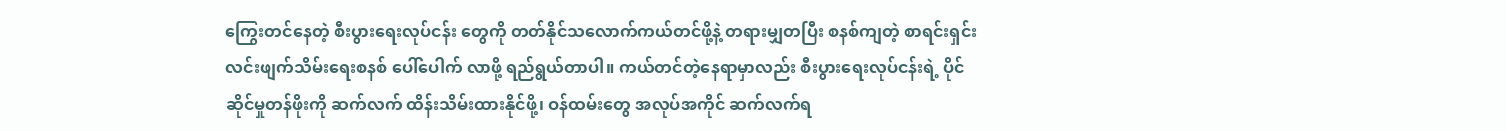ကြွေးတင်နေတဲ့ စီးပွားရေးလုပ်ငန်း တွေကို တတ်နိုင်သလောက်ကယ်တင်ဖို့နဲ့ တရားမျှတပြီး စနစ်ကျတဲ့ စာရင်းရှင်းလင်းဖျက်သိမ်းရေးစနစ် ပေါ်ပေါက် လာဖို့ ရည်ရွယ်တာပါ။ ကယ်တင်တဲ့နေရာမှာလည်း စီးပွားရေးလုပ်ငန်းရဲ့ ပိုင်ဆိုင်မှုတန်ဖိုးကို ဆက်လက် ထိန်းသိမ်းထားနိုင်ဖို့၊ ဝန်ထမ်းတွေ အလုပ်အကိုင် ဆက်လက်ရ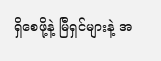ရှိစေဖို့နဲ့ မြီရှင်များနဲ့ အ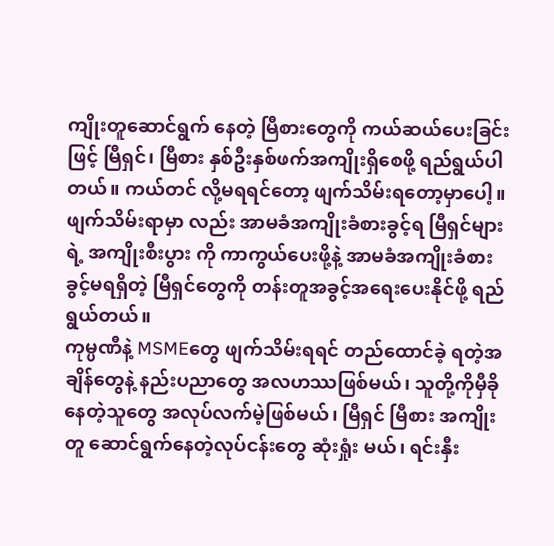ကျိုးတူဆောင်ရွက် နေတဲ့ မြီစားတွေကို ကယ်ဆယ်ပေးခြင်းဖြင့် မြီရှင်၊ မြီစား နှစ်ဦးနှစ်ဖက်အကျိုးရှိစေဖို့ ရည်ရွယ်ပါတယ်။ ကယ်တင် လို့မရရင်တော့ ဖျက်သိမ်းရတော့မှာပေါ့။ ဖျက်သိမ်းရာမှာ လည်း အာမခံအကျိုးခံစားခွင့်ရ မြီရှင်များရဲ့ အကျိုးစီးပွား ကို ကာကွယ်ပေးဖို့နဲ့ အာမခံအကျိုးခံစားခွင့်မရရှိတဲ့ မြီရှင်တွေကို တန်းတူအခွင့်အရေးပေးနိုင်ဖို့ ရည်ရွယ်တယ်။
ကုမ္ပဏီနဲ့ MSMEတွေ ဖျက်သိမ်းရရင် တည်ထောင်ခဲ့ ရတဲ့အချိန်တွေနဲ့ နည်းပညာတွေ အလဟဿဖြစ်မယ်၊ သူတို့ကိုမှီခိုနေတဲ့သူတွေ အလုပ်လက်မဲ့ဖြစ်မယ်၊ မြီရှင် မြီစား အကျိုးတူ ဆောင်ရွက်နေတဲ့လုပ်ငန်းတွေ ဆုံးရှုံး မယ်၊ ရင်းနှီး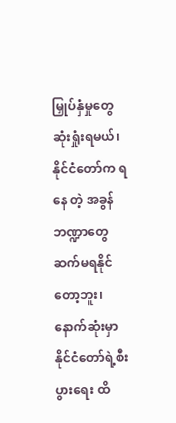မြှုပ်နှံမှုတွေ ဆုံးရှုံးရမယ်၊ နိုင်ငံတော်က ရနေ တဲ့ အခွန်ဘဏ္ဍာတွေ ဆက်မရနိုင်တော့ဘူး၊ နောက်ဆုံးမှာ နိုင်ငံတော်ရဲ့စီးပွားရေး ထိ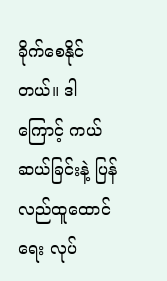ခိုက်စေနိုင်တယ်။ ဒါကြောင့် ကယ်ဆယ်ခြင်းနဲ့ ပြန်လည်ထူထောင်ရေး လုပ်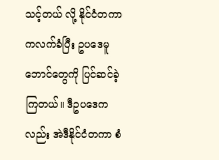သင့်တယ် လို့ နိုင်ငံတကာကလက်ခံပြီး ဥပဒေမူဘောင်တွေကို ပြင်ဆင်ခဲ့ကြတယ်။ ဒီဥပဒေကလည်း အဲဒီနိုင်ငံတကာ စံ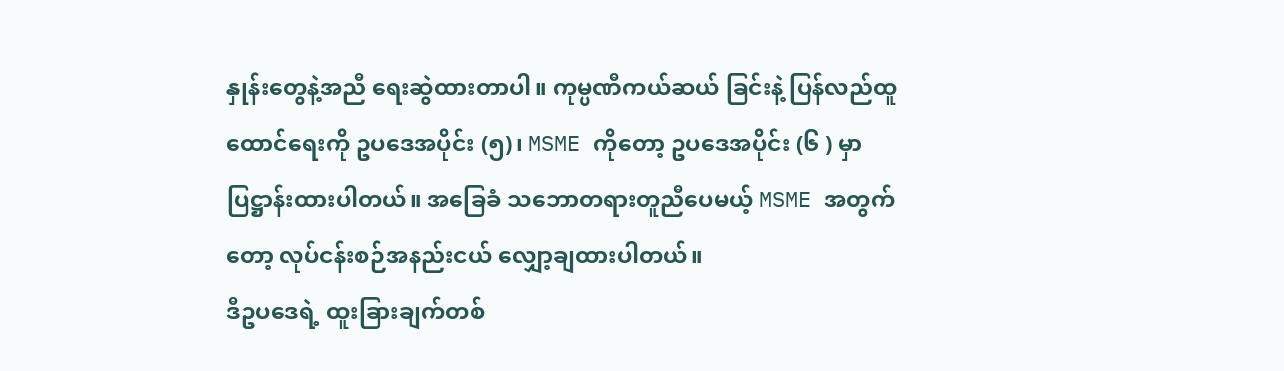နှုန်းတွေနဲ့အညီ ရေးဆွဲထားတာပါ။ ကုမ္ပဏီကယ်ဆယ် ခြင်းနဲ့ ပြန်လည်ထူထောင်ရေးကို ဥပဒေအပိုင်း (၅)၊ MSME ကိုတော့ ဥပဒေအပိုင်း (၆ ) မှာ ပြဋ္ဌာန်းထားပါတယ်။ အခြေခံ သဘောတရားတူညီပေမယ့် MSME အတွက်တော့ လုပ်ငန်းစဉ်အနည်းငယ် လျှော့ချထားပါတယ်။
ဒီဥပဒေရဲ့ ထူးခြားချက်တစ်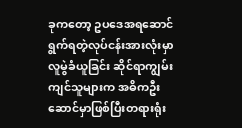ခုကတော့ ဥပဒေအရဆောင်ရွက်ရတဲ့လုပ်ငန်းအားလုံးမှာ လူမွဲခံယူခြင်း ဆိုင်ရာကျွမ်းကျင်သူများက အဓိကဦးဆောင်မှာဖြစ်ပြီးတရားရုံး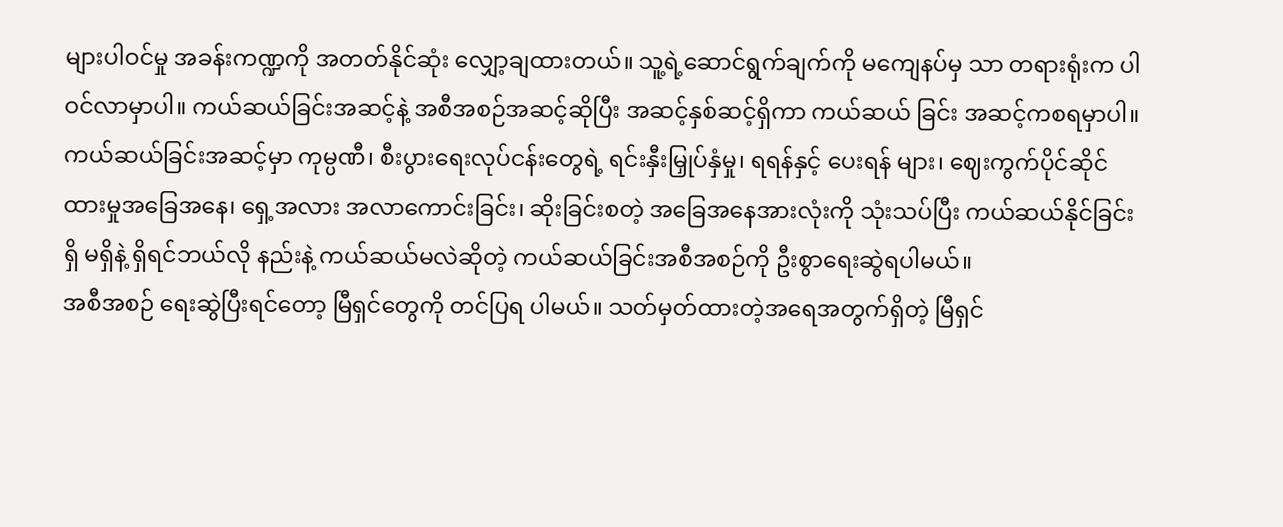များပါဝင်မှု အခန်းကဏ္ဍကို အတတ်နိုင်ဆုံး လျှော့ချထားတယ်။ သူ့ရဲ့ဆောင်ရွက်ချက်ကို မကျေနပ်မှ သာ တရားရုံးက ပါဝင်လာမှာပါ။ ကယ်ဆယ်ခြင်းအဆင့်နဲ့ အစီအစဉ်အဆင့်ဆိုပြီး အဆင့်နှစ်ဆင့်ရှိကာ ကယ်ဆယ် ခြင်း အဆင့်ကစရမှာပါ။ ကယ်ဆယ်ခြင်းအဆင့်မှာ ကုမ္ပဏီ၊ စီးပွားရေးလုပ်ငန်းတွေရဲ့ ရင်းနှီးမြှုပ်နှံမှု၊ ရရန်နှင့် ပေးရန် များ၊ ဈေးကွက်ပိုင်ဆိုင်ထားမှုအခြေအနေ၊ ရှေ့အလား အလာကောင်းခြင်း၊ ဆိုးခြင်းစတဲ့ အခြေအနေအားလုံးကို သုံးသပ်ပြီး ကယ်ဆယ်နိုင်ခြင်း ရှိ မရှိနဲ့ ရှိရင်ဘယ်လို နည်းနဲ့ ကယ်ဆယ်မလဲဆိုတဲ့ ကယ်ဆယ်ခြင်းအစီအစဉ်ကို ဦးစွာရေးဆွဲရပါမယ်။
အစီအစဉ် ရေးဆွဲပြီးရင်တော့ မြီရှင်တွေကို တင်ပြရ ပါမယ်။ သတ်မှတ်ထားတဲ့အရေအတွက်ရှိတဲ့ မြီရှင်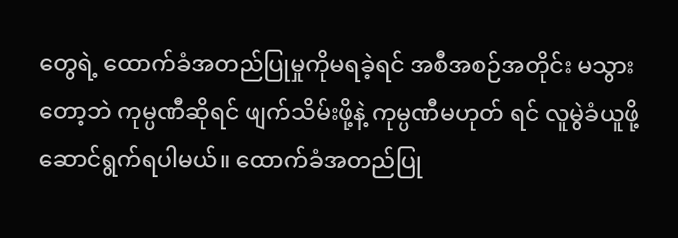တွေရဲ့ ထောက်ခံအတည်ပြုမှုကိုမရခဲ့ရင် အစီအစဉ်အတိုင်း မသွားတော့ဘဲ ကုမ္ပဏီဆိုရင် ဖျက်သိမ်းဖို့နဲ့ ကုမ္ပဏီမဟုတ် ရင် လူမွဲခံယူဖို့ ဆောင်ရွက်ရပါမယ်။ ထောက်ခံအတည်ပြု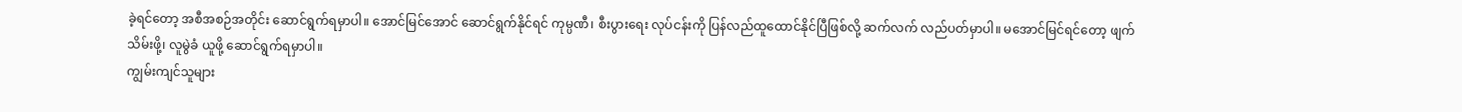ခဲ့ရင်တော့ အစီအစဉ်အတိုင်း ဆောင်ရွက်ရမှာပါ။ အောင်မြင်အောင် ဆောင်ရွက်နိုင်ရင် ကုမ္ပဏီ၊ စီးပွားရေး လုပ်ငန်းကို ပြန်လည်ထူထောင်နိုင်ပြီဖြစ်လို့ ဆက်လက် လည်ပတ်မှာပါ။ မအောင်မြင်ရင်တော့ ဖျက်သိမ်းဖို့၊ လူမွဲခံ ယူဖို့ ဆောင်ရွက်ရမှာပါ။
ကျွမ်းကျင်သူများ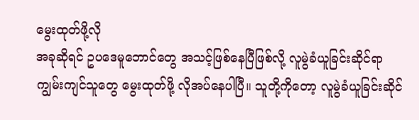မွေးထုတ်ဖို့လို
အခုဆိုရင် ဥပဒေမူဘောင်တွေ အသင့်ဖြစ်နေပြီဖြစ်လို့ လူမွဲခံယူခြင်းဆိုင်ရာ ကျွမ်းကျင်သူတွေ မွေးထုတ်ဖို့ လိုအပ်နေပါပြီ။ သူတို့ကိုတော့ လူမွဲခံယူခြင်းဆိုင်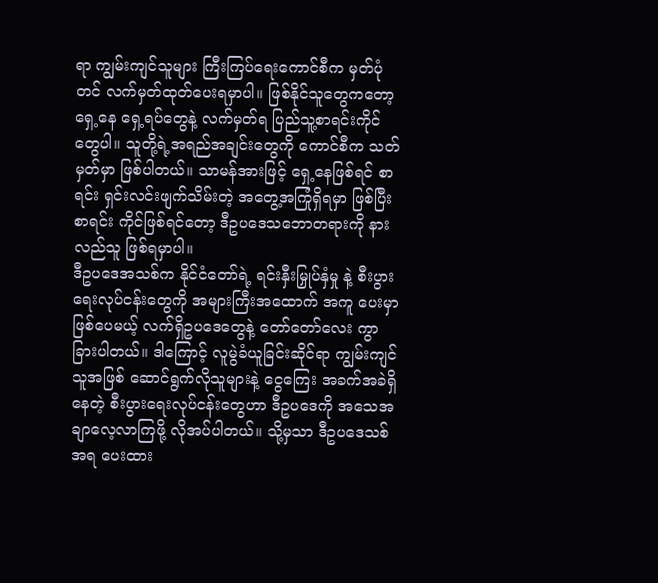ရာ ကျွမ်းကျင်သူများ ကြီးကြပ်ရေးကောင်စီက မှတ်ပုံတင် လက်မှတ်ထုတ်ပေးရမှာပါ။ ဖြစ်နိုင်သူတွေကတော့ ရှေ့နေ ရှေ့ရပ်တွေနဲ့ လက်မှတ်ရ ပြည်သူ့စာရင်းကိုင်တွေပါ။ သူတို့ရဲ့အရည်အချင်းတွေကို ကောင်စီက သတ်မှတ်မှာ ဖြစ်ပါတယ်။ သာမန်အားဖြင့် ရှေ့နေဖြစ်ရင် စာရင်း ရှင်းလင်းဖျက်သိမ်းတဲ့ အတွေ့အကြုံရှိရမှာ ဖြစ်ပြီး စာရင်း ကိုင်ဖြစ်ရင်တော့ ဒီဥပဒေသဘောတရားကို နားလည်သူ ဖြစ်ရမှာပါ။
ဒီဥပဒေအသစ်က နိုင်ငံတော်ရဲ့ ရင်းနှီးမြှုပ်နှံမှု နဲ့ စီးပွားရေးလုပ်ငန်းတွေကို အများကြီးအထောက် အကူ ပေးမှာဖြစ်ပေမယ့် လက်ရှိဥပဒေတွေနဲ့ တော်တော်လေး ကွာခြားပါတယ်။ ဒါကြောင့် လူမွဲခံယူခြင်းဆိုင်ရာ ကျွမ်းကျင်သူအဖြစ် ဆောင်ရွက်လိုသူများနဲ့ ငွေကြေး အခက်အခဲရှိနေတဲ့ စီးပွားရေးလုပ်ငန်းတွေဟာ ဒီဥပဒေကို အသေအချာလေ့လာကြဖို့ လိုအပ်ပါတယ်။ သို့မှသာ ဒီဥပဒေသစ်အရ ပေးထား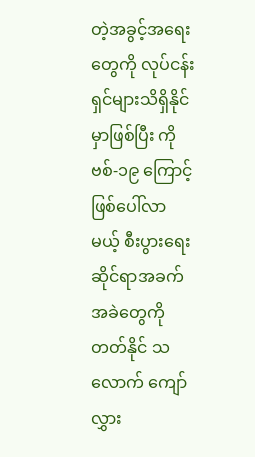တဲ့အခွင့်အရေးတွေကို လုပ်ငန်း ရှင်များသိရှိနိုင်မှာဖြစ်ပြီး ကိုဗစ်-၁၉ ကြောင့် ဖြစ်ပေါ်လာ မယ့် စီးပွားရေးဆိုင်ရာအခက်အခဲတွေကို တတ်နိုင် သလောက် ကျော်လွှား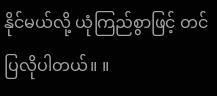နိုင်မယ်လို့ ယုံကြည်စွာဖြင့် တင်ပြလိုပါတယ်။ ။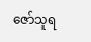ဇော်သူရ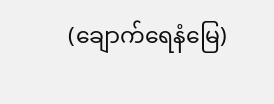(ချောက်ရေနံမြေ)